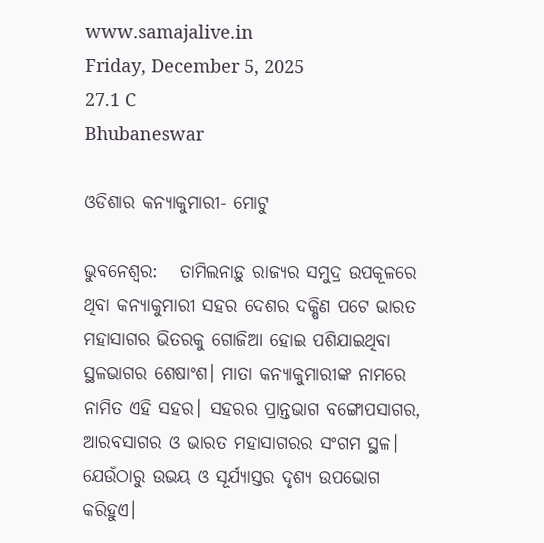www.samajalive.in
Friday, December 5, 2025
27.1 C
Bhubaneswar

ଓଡିଶାର କନ୍ୟାକୁମାରୀ- ମୋଟୁ

ଭୁବନେଶ୍ଵର:   ତାମିଲନାଡ଼ୁ ରାଜ୍ୟର ସମୁଦ୍ର ଉପକୂଳରେ ଥିବା କନ୍ୟାକୁମାରୀ ସହର ଦେଶର ଦକ୍ଷିଣ ପଟେ ଭାରତ ମହାସାଗର ଭିତରକୁ ଗୋଜିଆ ହୋଇ ପଶିଯାଇଥିବା ସ୍ଥଳଭାଗର ଶେଷାଂଶ। ମାତା କନ୍ୟାକୁମାରୀଙ୍କ ନାମରେ ନାମିତ ଏହି ସହର। ସହରର ପ୍ରାନ୍ତଭାଗ ବଙ୍ଗୋପସାଗର, ଆରବସାଗର ଓ ଭାରତ ମହାସାଗରର ସଂଗମ ସ୍ଥଳ। ଯେଉଁଠାରୁ ଉଭୟ ଓ ସୂର୍ଯ୍ୟାସ୍ତର ଦୃଶ୍ୟ ଉପଭୋଗ କରିହୁଏ।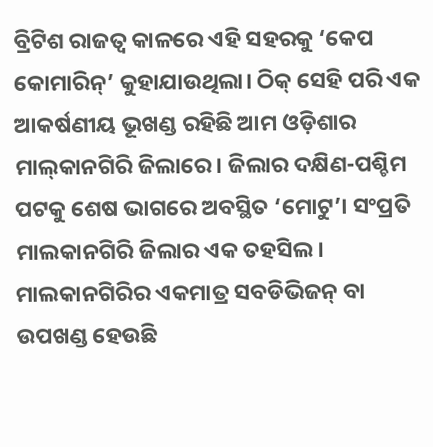ବ୍ରିଟିଶ ରାଜତ୍ବ କାଳରେ ଏହି ସହରକୁ ‘କେପ କୋମାରିନ୍‌’ କୁହାଯାଉଥିଲା। ଠିକ୍‌ ସେହି ପରି ଏକ ଆକର୍ଷଣୀୟ ଭୂଖଣ୍ଡ ରହିଛି ଆମ ଓଡ଼ିଶାର ମାଲ୍‌କାନଗିରି ଜିଲାରେ। ଜିଲାର ଦକ୍ଷିଣ-ପଶ୍ଚିମ ପଟକୁ ଶେଷ ଭାଗରେ ଅବସ୍ଥିତ ‘ମୋଟୁ’। ସଂପ୍ରତି ମାଲକାନଗିରି ଜିଲାର ଏକ ତହସିଲ। ମାଲକାନଗିରିର ଏକମାତ୍ର ସବଡିଭିଜନ୍‌ ବା ଉପଖଣ୍ଡ ହେଉଛି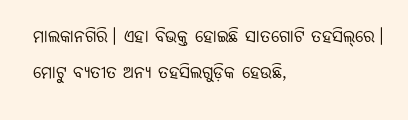ମାଲକାନଗିରି। ଏହା ବିଭକ୍ତ ହୋଇଛି ସାତଗୋଟି ତହସିଲ୍‌ରେ। ମୋଟୁ ବ୍ୟତୀତ ଅନ୍ୟ ତହସିଲଗୁଡ଼ିକ ହେଉଛି,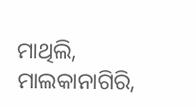ମାଥିଲି, ମାଲକାନାଗିରି,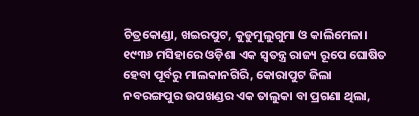ଚିତ୍ରକୋଣ୍ଡା, ଖଇରପୁଟ, କୁଡୁମୁଲୁଗୁମା ଓ କାଲିମେଳା। ୧୯୩୬ ମସିହାରେ ଓଡ଼ିଶା ଏକ ସ୍ବତନ୍ତ୍ର ରାଜ୍ୟ ରୂପେ ଘୋଷିତ ହେବା ପୂର୍ବରୁ ମାଲକାନଗିରି, କୋରାପୁଟ ଜିଲା ନବରଙ୍ଗପୁର ଉପଖଣ୍ଡର ଏକ ତାଲୁକା ବା ପ୍ରଗଣା ଥିଲା,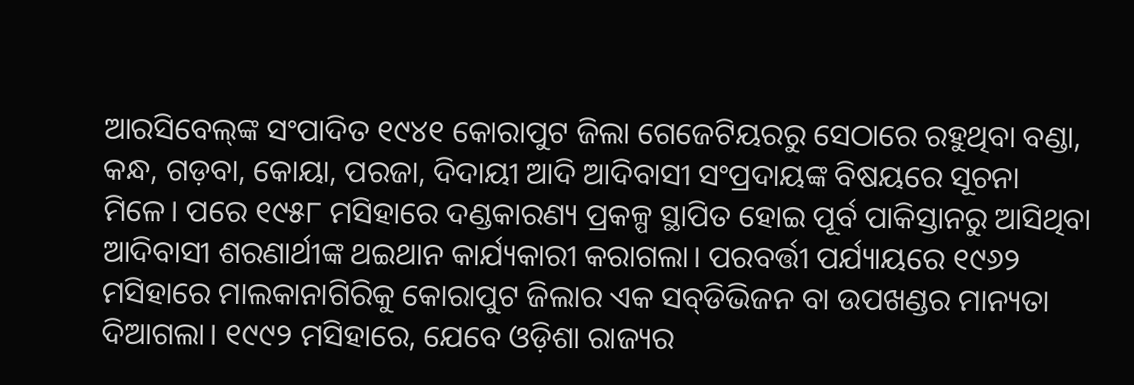ଆରସିବେଲ୍‌ଙ୍କ ସଂପାଦିତ ୧୯୪୧ କୋରାପୁଟ ଜିଲା ଗେଜେଟିୟରରୁ ସେଠାରେ ରହୁଥିବା ବଣ୍ଡା, କନ୍ଧ, ଗଡ଼ବା, କୋୟା, ପରଜା, ଦିଦାୟୀ ଆଦି ଆଦିବାସୀ ସଂପ୍ରଦାୟଙ୍କ ବିଷୟରେ ସୂଚନା ମିଳେ। ପରେ ୧୯୫୮ ମସିହାରେ ଦଣ୍ଡକାରଣ୍ୟ ପ୍ରକଳ୍ପ ସ୍ଥାପିତ ହୋଇ ପୂର୍ବ ପାକିସ୍ତାନରୁ ଆସିଥିବା ଆଦିବାସୀ ଶରଣାର୍ଥୀଙ୍କ ଥଇଥାନ କାର୍ଯ୍ୟକାରୀ କରାଗଲା। ପରବର୍ତ୍ତୀ ପର୍ଯ୍ୟାୟରେ ୧୯୬୨ ମସିହାରେ ମାଲକାନାଗିରିକୁ କୋରାପୁଟ ଜିଲାର ଏକ ସବ୍‌ଡିଭିଜନ ବା ଉପଖଣ୍ଡର ମାନ୍ୟତା ଦିଆଗଲା। ୧୯୯୨ ମସିହାରେ, ଯେବେ ଓଡ଼ିଶା ରାଜ୍ୟର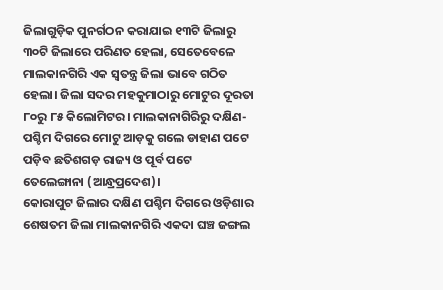ଜିଲାଗୁଡ଼ିକ ପୁନର୍ଗଠନ କରାଯାଇ ୧୩ଟି ଜିଲାରୁ ୩୦ଟି ଜିଲାରେ ପରିଣତ ହେଲା, ସେତେବେଳେ ମାଲକାନଗିରି ଏକ ସ୍ବତନ୍ତ୍ର ଜିଲା ଭାବେ ଗଠିତ ହେଲା। ଜିଲା ସଦର ମହକୁମାଠାରୁ ମୋଟୁର ଦୂରତା ୮୦ରୁ ୮୫ କିଲୋମିଟର। ମାଲକାନାଗିରିରୁ ଦକ୍ଷିଣ- ପଶ୍ଚିମ ଦିଗରେ ମୋଟୁ ଆଡ଼କୁ ଗଲେ ଡାହାଣ ପଟେ ପଡ଼ିବ ଛତିଶଗଡ଼ ରାଜ୍ୟ ଓ ପୂର୍ବ ପଟେ ତେଲେଙ୍ଗାନା (ଆନ୍ଧ୍ରପ୍ରଦେଶ)।
କୋରାପୁଟ ଜିଲାର ଦକ୍ଷିଣ ପଶ୍ଚିମ ଦିଗରେ ଓଡ଼ିଶାର ଶେଷତମ ଜିଲା ମାଲକାନଗିରି ଏକଦା ଘଞ୍ଚ ଜଙ୍ଗଲ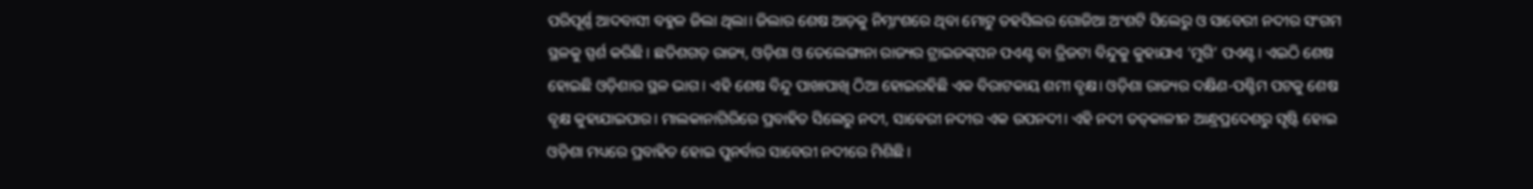ପରିପୂର୍ଣ୍ଣ ଆଦବାସୀ ବହୁଳ ଜିଲା ଥିଲା। ଜିଲାର ଶେଷ ଆଡ଼କୁ ନିମ୍ନାଂଶରେ ଥିବା ମୋଟୁ ତହସିଲର ଗୋଜିଆ ଅଂଶଟି ସିଲେରୁ ଓ ସାବେରୀ ନଦୀର ସଂଗମ ସ୍ଥଳକୁ ସ୍ପର୍ଶ କରିଛି। ଛତିଶଗଡ଼ ରାଜ୍ୟ, ଓଡ଼ିଶା ଓ ତେଲେଙ୍ଗାନା ରାଜ୍ୟର ଟ୍ରାଇଜଙ୍କ୍‌ସନ ପଏଣ୍ଟ ବା ତ୍ରିଜଟା ବିନ୍ଦୁକୁ କୁହାଯାଏ ‘ମୁଗି’ ପଏଣ୍ଟ। ଏଇଠି ଶେଷ ହୋଇଛି ଓଡ଼ିଶାର ସ୍ଥଳ ଭାଗ। ଏହି ଶେଷ ବିନ୍ଦୁ ପାଖାପାଖି ଠିଆ ହୋଇରହିଛି ଏକ ବିରାଟକାୟ ଶମୀ ବୃକ୍ଷ। ଓଡ଼ିଶା ରାଜ୍ୟର ଦକ୍ଷିଣ-ପଶ୍ଚିମ ପଟକୁ ଶେଷ ବୃକ୍ଷ କୁହାଯାଇପାର। ମାଲକାନାଗିରିରେ ପ୍ରବାହିତ ସିଲେରୁ ନଦୀ, ସାବେରୀ ନଦୀର ଏକ ଉପନଦୀ। ଏହି ନଦୀ ତତ୍‌କାଳୀନ ଆନ୍ଧ୍ରପ୍ରଦେଶରୁ ସୃଷ୍ଟି ହୋଇ ଓଡ଼ିଶା ମଧ୍ୟରେ ପ୍ରବାହିତ ହୋଇ ପୁନର୍ବାର ସାବେରୀ ନଦୀରେ ମିଶିଛି।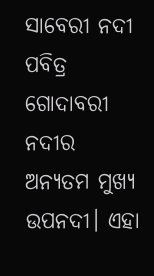ସାବେରୀ ନଦୀ ପବିତ୍ର ଗୋଦାବରୀ ନଦୀର ଅନ୍ୟତମ ମୁଖ୍ୟ ଉପନଦୀ। ଏହା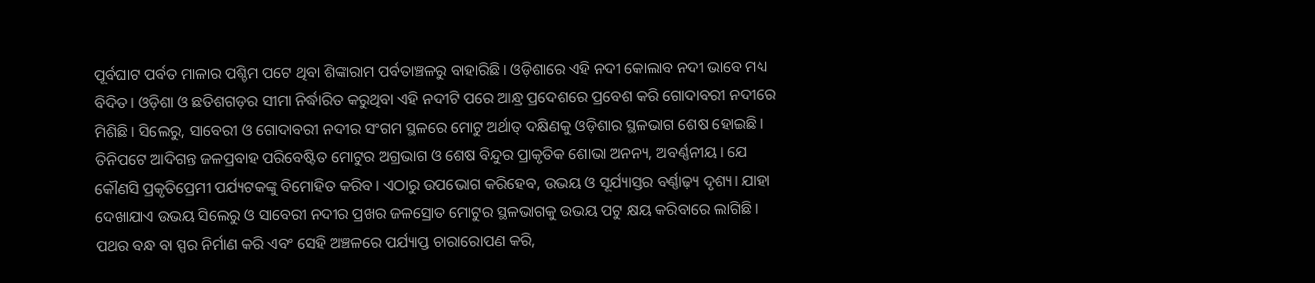ପୂର୍ବଘାଟ ପର୍ବତ ମାଳାର ପଶ୍ଚିମ ପଟେ ଥିବା ଶିଙ୍କାରାମ ପର୍ବତାଞ୍ଚଳରୁ ବାହାରିଛି। ଓଡ଼ିଶାରେ ଏହି ନଦୀ କୋଲାବ ନଦୀ ଭାବେ ମଧ୍ୟ ବିଦିତ। ଓଡ଼ିଶା ଓ ଛତିଶଗଡ଼ର ସୀମା ନିର୍ଦ୍ଧାରିତ କରୁଥିବା ଏହି ନଦୀଟି ପରେ ଆନ୍ଧ୍ର ପ୍ରଦେଶରେ ପ୍ରବେଶ କରି ଗୋଦାବରୀ ନଦୀରେ ମିଶିଛି। ସିଲେରୁ, ସାବେରୀ ଓ ଗୋଦାବରୀ ନଦୀର ସଂଗମ ସ୍ଥଳରେ ମୋଟୁ ଅର୍ଥାତ୍‌ ଦକ୍ଷିଣକୁ ଓଡ଼ିଶାର ସ୍ଥଳଭାଗ ଶେଷ ହୋଇଛି।
ତିନିପଟେ ଆଦିଗନ୍ତ ଜଳପ୍ରବାହ ପରିବେଷ୍ଟିତ ମୋଟୁର ଅଗ୍ରଭାଗ ଓ ଶେଷ ବିନ୍ଦୁର ପ୍ରାକୃତିକ ଶୋଭା ଅନନ୍ୟ, ଅବର୍ଣ୍ଣନୀୟ। ଯେ କୌଣସି ପ୍ରକୃତିପ୍ରେମୀ ପର୍ଯ୍ୟଟକଙ୍କୁ ବିମୋହିତ କରିବ। ଏଠାରୁ ଉପଭୋଗ କରିହେବ, ଉଭୟ ଓ ସୂର୍ଯ୍ୟାସ୍ତର ବର୍ଣ୍ଣାଢ଼୍ୟ ଦୃଶ୍ୟ। ଯାହା ଦେଖାଯାଏ ଉଭୟ ସିଲେରୁ ଓ ସାବେରୀ ନଦୀର ପ୍ରଖର ଜଳସ୍ରୋତ ମୋଟୁର ସ୍ଥଳଭାଗକୁ ଉଭୟ ପଟୁ କ୍ଷୟ କରିବାରେ ଲାଗିଛି। ପଥର ବନ୍ଧ ବା ସ୍ପର ନିର୍ମାଣ କରି ଏବଂ ସେହି ଅଞ୍ଚଳରେ ପର୍ଯ୍ୟାପ୍ତ ଚାରାରୋପଣ କରି,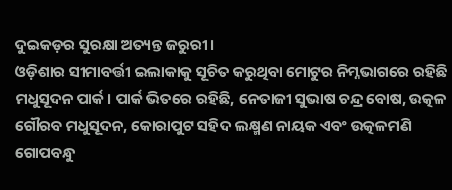ଦୁଇକଡ଼ର ସୁରକ୍ଷା ଅତ୍ୟନ୍ତ ଜରୁରୀ।
ଓଡ଼ିଶାର ସୀମାବର୍ତ୍ତୀ ଇଲାକାକୁ ସୂଚିତ କରୁଥିବା ମୋଟୁର ନିମ୍ନଭାଗରେ ରହିଛି ମଧୁସୂଦନ ପାର୍କ। ପାର୍କ ଭିତରେ ରହିଛି, ନେତାଜୀ ସୁଭାଷ ଚନ୍ଦ୍ର ବୋଷ, ଉତ୍କଳ ଗୌରବ ମଧୁସୂଦନ, କୋରାପୁଟ ସହିଦ ଲକ୍ଷ୍ମଣ ନାୟକ ଏବଂ ଉତ୍କଳମଣି ଗୋପବନ୍ଧୁ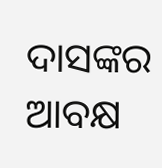ଦାସଙ୍କର ଆବକ୍ଷ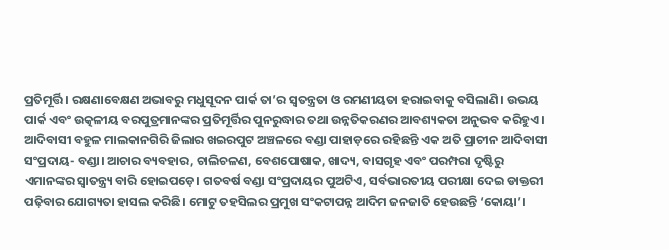ପ୍ରତିମୂର୍ତ୍ତି। ରକ୍ଷଣାବେକ୍ଷଣ ଅଭାବରୁ ମଧୁସୂଦନ ପାର୍କ ତା’ର ସ୍ବତନ୍ତ୍ରତା ଓ ରମଣୀୟତା ହରାଇବାକୁ ବସିଲାଣି। ଉଭୟ ପାର୍କ ଏବଂ ଉତ୍କଳୀୟ ବରପୁତ୍ରମାନଙ୍କର ପ୍ରତିମୂର୍ତ୍ତିର ପୁନରୁଦ୍ଧାର ତଥା ଉନ୍ନତିକରଣର ଆବଶ୍ୟକତା ଅନୁଭବ କରିହୁଏ। ଆଦିବାସୀ ବହୁଳ ମାଲକାନଗିରି ଜିଲାର ଖଇରପୁଟ ଅଞ୍ଚଳରେ ବଣ୍ଡା ପାହାଡ଼ରେ ରହିଛନ୍ତି ଏକ ଅତି ପ୍ରାଚୀନ ଆଦିବାସୀ ସଂପ୍ରଦାୟ- ବଣ୍ଡା। ଆଚାର ବ୍ୟବହାର, ଚାଲିଚଳଣ, ବେଶପୋଷାକ, ଖାଦ୍ୟ, ବାସଗୃହ ଏବଂ ପରମ୍ପରା ଦୃଷ୍ଟିରୁ ଏମାନଙ୍କର ସ୍ବାତନ୍ତ୍ର୍ୟ ବାରି ହୋଇପଡ଼େ। ଗତବର୍ଷ ବଣ୍ଡା ସଂପ୍ରଦାୟର ପୁଅଟିଏ, ସର୍ବଭାରତୀୟ ପରୀକ୍ଷା ଦେଇ ଡାକ୍ତରୀ ପଢ଼ିବାର ଯୋଗ୍ୟତା ହାସଲ କରିଛି। ମୋଟୁ ତହସିଲର ପ୍ରମୁଖ ସଂକଟାପନ୍ନ ଆଦିମ ଜନଜାତି ହେଉଛନ୍ତି ‘କୋୟା’।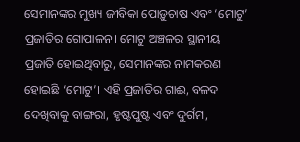ସେମାନଙ୍କର ମୁଖ୍ୟ ଜୀବିକା ପୋଡ଼ୁଚାଷ ଏବଂ ‘ମୋଟୁ’ ପ୍ରଜାତିର ଗୋପାଳନ। ମୋଟୁ ଅଞ୍ଚଳର ସ୍ଥାନୀୟ ପ୍ରଜାତି ହୋଇଥିବାରୁ, ସେମାନଙ୍କର ନାମକରଣ ହୋଇଛି ‘ମୋଟୁ’। ଏହି ପ୍ରଜାତିର ଗାଈ, ବଳଦ ଦେଖିବାକୁ ବାଙ୍ଗରା, ହୃଷ୍ଟପୁଷ୍ଟ ଏବଂ ଦୁର୍ଗମ,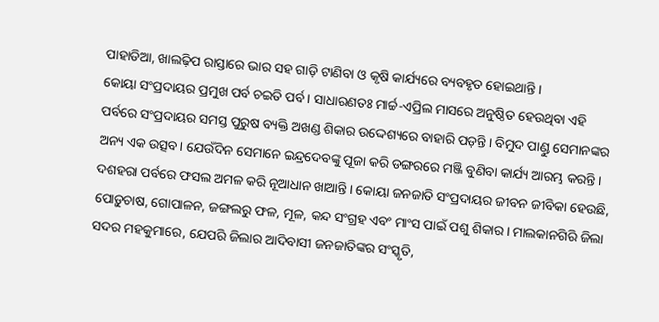ପାହାଡିଆ, ଖାଲଢ଼ିପ ରାସ୍ତାରେ ଭାର ସହ ଗାଡ଼ି ଟାଣିବା ଓ କୃଷି କାର୍ଯ୍ୟରେ ବ୍ୟବହୃତ ହୋଇଥାନ୍ତି।
କୋୟା ସଂପ୍ରଦାୟର ପ୍ରମୁଖ ପର୍ବ ଚଇତି ପର୍ବ। ସାଧାରଣତଃ ମାର୍ଚ୍ଚ-ଏପ୍ରିଲ ମାସରେ ଅନୁଷ୍ଠିତ ହେଉଥିବା ଏହି ପର୍ବରେ ସଂପ୍ରଦାୟର ସମସ୍ତ ପୁରୁଷ ବ୍ୟକ୍ତି ଅଖଣ୍ଡ ଶିକାର ଉଦ୍ଦେଶ୍ୟରେ ବାହାରି ପଡ଼ନ୍ତି। ବିମୁଦ ପାଣ୍ଡୁ ସେମାନଙ୍କର ଅନ୍ୟ ଏକ ଉତ୍ସବ। ଯେଉଁଦିନ ସେମାନେ ଇନ୍ଦ୍ରଦେବଙ୍କୁ ପୂଜା କରି ଡଙ୍ଗରରେ ମଞ୍ଜି ବୁଣିବା କାର୍ଯ୍ୟ ଆରମ୍ଭ କରନ୍ତି। ଦଶହରା ପର୍ବରେ ଫସଲ ଅମଳ କରି ନୂଆଧାନ ଖାଆନ୍ତି। କୋୟା ଜନଜାତି ସଂପ୍ରଦାୟର ଜୀବନ ଜୀବିକା ହେଉଛି, ପୋଡ଼ୁଚାଷ, ଗୋପାଳନ, ଜଙ୍ଗଲରୁ ଫଳ, ମୂଳ, କନ୍ଦ ସଂଗ୍ରହ ଏବଂ ମାଂସ ପାଇଁ ପଶୁ ଶିକାର। ମାଲକାନଗିରି ଜିଲା ସଦର ମହକୁମାରେ, ଯେପରି ଜିଲାର ଆଦିବାସୀ ଜନଜାତିଙ୍କର ସଂସ୍କୃତି,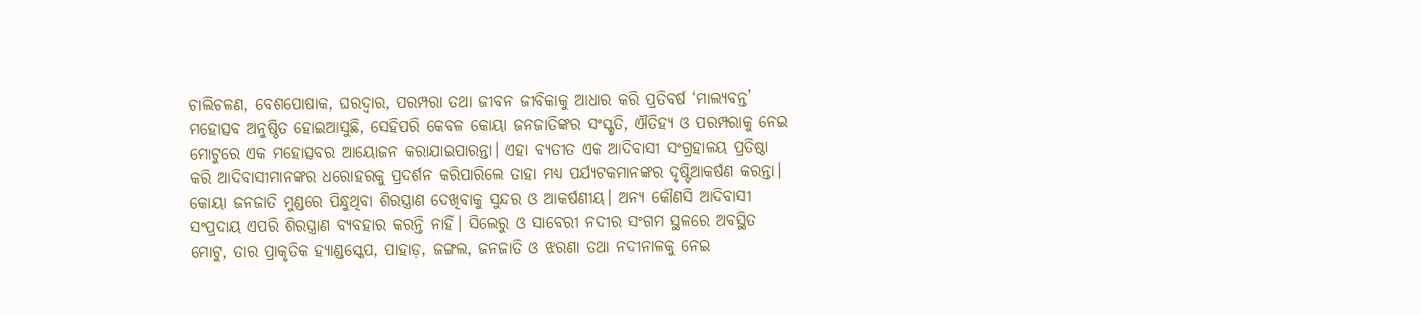ଚାଲିଚଳଣ, ବେଶପୋଷାକ, ଘରଦ୍ବାର, ପରମ୍ପରା ତଥା ଜୀବନ ଜୀବିକାକୁ ଆଧାର କରି ପ୍ରତିବର୍ଷ ‘ମାଲ୍ୟବନ୍ତ’ ମହୋତ୍ସବ ଅନୁଷ୍ଠିତ ହୋଇଆସୁଛି, ସେହିପରି କେବଳ କୋୟ‌‌ା ଜନଜାତିଙ୍କର ସଂସ୍କୃତି, ଐତିହ୍ୟ ଓ ପରମ୍ପରାକୁ ନେଇ ମୋଟୁରେ ଏକ ମହୋତ୍ସବର ଆୟୋଜନ କରାଯାଇପାରନ୍ତା। ଏହା ବ୍ୟତୀତ ଏକ ଆଦିବାସୀ ସଂଗ୍ରହାଳୟ ପ୍ରତିଷ୍ଠା କରି ଆଦିବାସୀମାନଙ୍କର ଧରୋହରକୁ ପ୍ରଦର୍ଶନ କରିପାରିଲେ ତାହା ମଧ୍ୟ ପର୍ଯ୍ୟଟକମାନଙ୍କର ଦୃଷ୍ଟିଆକର୍ଷଣ କରନ୍ତା। କୋୟା ଜନଜାତି ମୁଣ୍ଡରେ ପିନ୍ଧୁଥିବା ଶିରସ୍ତ୍ରାଣ ଦେଖିବାକୁ ସୁନ୍ଦର ଓ ଆକର୍ଷଣୀୟ। ଅନ୍ୟ କୌଣସି ଆଦିବାସୀ ସଂପ୍ରଦାୟ ଏପରି ଶିରସ୍ତ୍ରାଣ ବ୍ୟବହାର କରନ୍ତି ନାହିଁ। ସିଲେରୁ ଓ ସାବେରୀ ନଦୀର ସଂଗମ ସ୍ଥଳରେ ଅବସ୍ଥିତ ମୋଟୁ, ତାର ପ୍ରାକୃତିକ ହ୍ୟାଣ୍ଡସ୍କେପ, ପାହାଡ଼, ଜଙ୍ଗଲ, ଜନଜାତି ଓ ଝରଣା ତଥା ନଦୀନାଳକୁ ନେଇ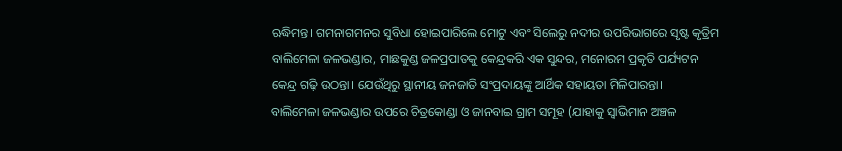ଋଦ୍ଧିମନ୍ତ। ଗମନାଗମନର ସୁବିଧା ହୋଇପାରିଲେ ମୋଟୁ ଏବଂ ସିଲେରୁ ନଦୀର ଉପରିଭାଗରେ ସୃଷ୍ଟ କୃତ୍ରିମ ବାଲିମେଳା ଜଳଭଣ୍ଡାର, ମାଛକୁଣ୍ଡ ଜଳପ୍ରପାତକୁ କେନ୍ଦ୍ରକରି ଏକ ସୁନ୍ଦର, ମନୋରମ ପ୍ରକୃତି ପର୍ଯ୍ୟଟନ କେନ୍ଦ୍ର ଗଢ଼ି ଉଠନ୍ତା। ଯେଉଁଥିରୁ ସ୍ଥାନୀୟ ଜନଜାତି ସଂପ୍ରଦାୟଙ୍କୁ ଆର୍ଥିକ ସହାୟତା ମିଳିପାରନ୍ତା।
ବାଲିମେଳା ଜଳଭଣ୍ଡାର ଉପରେ ଚିତ୍ରକୋଣ୍ଡା ଓ ଜାନବାଇ ଗ୍ରାମ ସମୂହ (ଯାହାକୁ ସ୍ବାଭିମାନ ଅଞ୍ଚଳ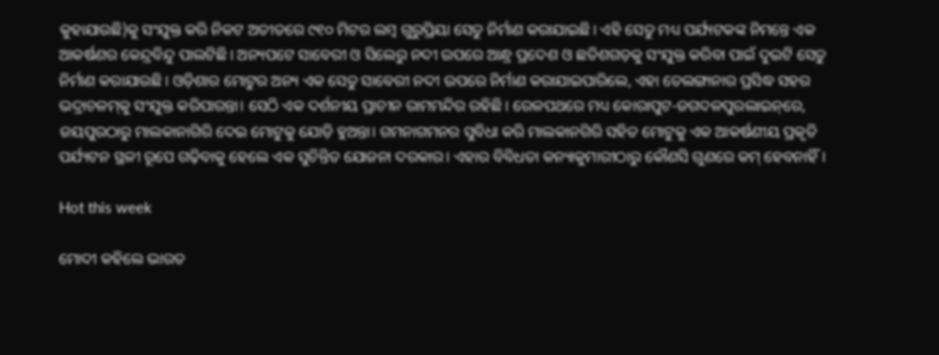କୁହାଯାଉଛି)କୁ ସଂଯୁକ୍ତ କରି ନିକଟ ଅତୀତରେ ୯୧୦ ମିଟର ଲମ୍ବ ଗୁରୁପ୍ରିୟା ସେତୁ ନିର୍ମାଣ କରାଯାଇଛି। ଏହି ସେତୁ ମଧ୍ୟ ପର୍ଯ୍ୟଟକଙ୍କ ନିମନ୍ତେ ଏକ ଆକର୍ଷଣର କେନ୍ଦ୍ରବିନ୍ଦୁ ପାଲଟିଛି। ଅନ୍ୟପଟେ ସାବେରୀ ଓ ସିଲେରୁ ନଦୀ ଉପରେ ଆନ୍ଧ୍ର ପ୍ରଦେଶ ଓ ଛତିଶଗଡ଼କୁ ସଂଯୁକ୍ତ କରିବା ପାଇଁ ଦୁଇଟି ସେତୁ ନିର୍ମାଣ କରାଯାଉଛି। ଓଡ଼ିଶାର ମୋଟୁର ଅନ୍ୟ ଏକ ସେତୁ ସାବେରୀ ନଦୀ ଉପରେ ନିର୍ମାଣ କରାଯାଇପାରିଲେ, ଏହା ତେଲଙ୍ଗାନାର ପ୍ରସିଦ୍ଧ ସହର ଭଦ୍ରାଚଳମ୍‌କୁ ସଂଯୁକ୍ତ କରିପାରନ୍ତା। ସେଠି ଏକ ଦର୍ଶନୀୟ ପ୍ରାଚୀନ ରାମମନ୍ଦିର ରହିଛି। ରେଳପଥରେ ମଧ୍ୟ କୋରାପୁଟ-ଜଗଦଳପୁରଲାଇନ୍‌ରେ, ଜୟପୁରଠାରୁ ମାଲକାନାଗିରି ଦେଇ ମୋଟୁକୁ ଯୋଡ଼ି ହୁଅନ୍ତା। ଗମନାଗମନର ସୁବିଧା କରି ମାଲକାନଗିରି ସହିତ ମୋଟୁକୁ ଏକ ଆକର୍ଷଣୀୟ ପ୍ରକୃତି ପର୍ଯ୍ୟଟନ ସ୍ଥଳୀ ରୂପେ ଗଢ଼ିବାକୁ ହେଲେ ଏକ ସୁଚିନ୍ତିତ ଯୋଜନା ଦରକାର। ଏହାର ବିବିଧତା କନ୍ୟାକୁମାରୀଠାରୁ କୌଣସି ଗୁଣରେ କମ୍‌ ହେବନାହିଁ।

Hot this week

ମୋଦୀ କହିଲେ ଭାରତ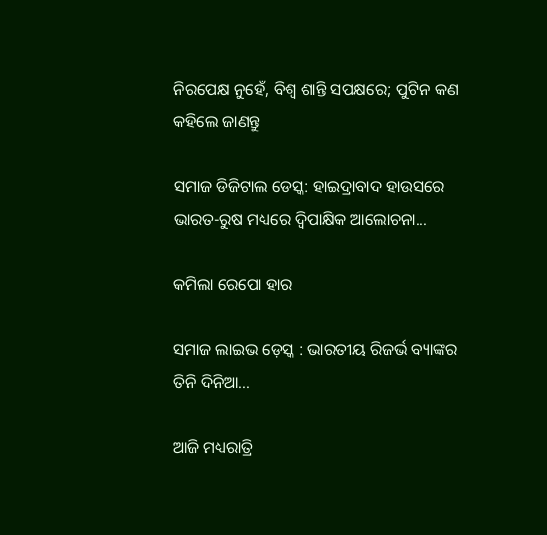ନିରପେକ୍ଷ ନୁହେଁ, ବିଶ୍ୱ ଶାନ୍ତି ସପକ୍ଷରେ; ପୁଟିନ କଣ କହିଲେ ଜାଣନ୍ତୁ

ସମାଜ ଡିଜିଟାଲ ଡେସ୍କ: ହାଇଦ୍ରାବାଦ ହାଉସରେ ଭାରତ-ରୁଷ ମଧ୍ୟରେ ଦ୍ୱିପାକ୍ଷିକ ଆଲୋଚନା...

କମିଲା ରେପୋ ହାର

ସମାଜ ଲାଇଭ ଡ଼େସ୍କ : ଭାରତୀୟ ରିଜର୍ଭ ବ୍ୟାଙ୍କର ତିନି ଦିନିଆ...

ଆଜି ମଧ୍ୟରାତ୍ରି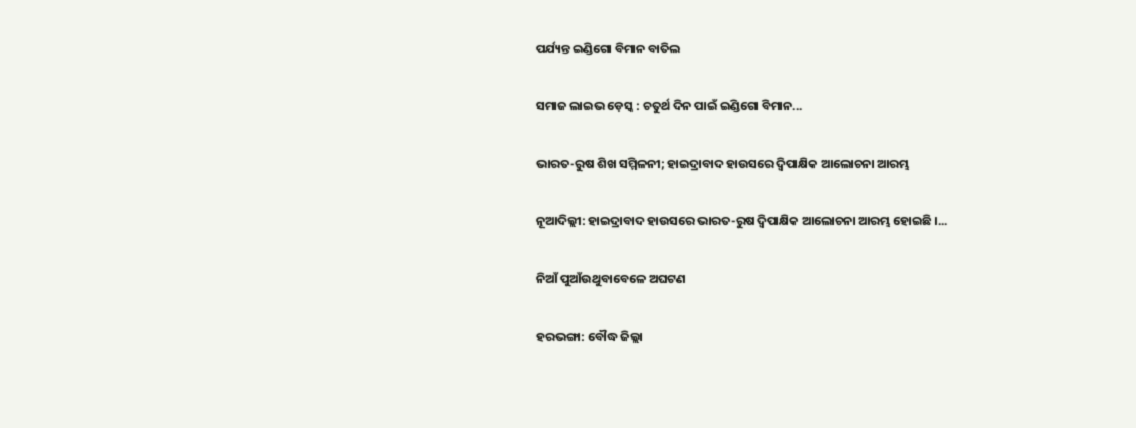ପର୍ଯ୍ୟନ୍ତ ଇଣ୍ଡିଗୋ ବିମାନ ବାତିଲ

ସମାଜ ଲାଇଭ ଡ଼େସ୍କ : ଚତୁର୍ଥ ଦିନ ପାଇଁ ଇଣ୍ଡିଗୋ ବିମାନ...

ଭାରତ-ରୁଷ ଶିଖ ସମ୍ମିଳନୀ; ହାଇଦ୍ରାବାଦ ହାଉସରେ ଦ୍ୱିପାକ୍ଷିକ ଆଲୋଚନା ଆରମ୍ଭ

ନୂଆଦିଲ୍ଲୀ: ହାଇଦ୍ରାବାଦ ହାଉସରେ ଭାରତ-ରୁଷ ଦ୍ୱିପାକ୍ଷିକ ଆଲୋଚନା ଆରମ୍ଭ ହୋଇଛି ।...

ନିଆଁ ପୁଆଁଉଥୁବାବେଳେ ଅଘଟଣ

ହରଭଙ୍ଗା: ବୌଦ୍ଧ ଜିଲ୍ଲା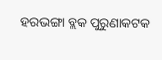ହରଭଙ୍ଗା ବ୍ଲକ ପୁରୁଣାକଟକ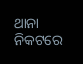ଥାନା ନିକଟରେ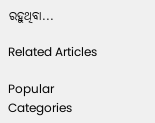ରହୁଥିବା...

Related Articles

Popular Categories